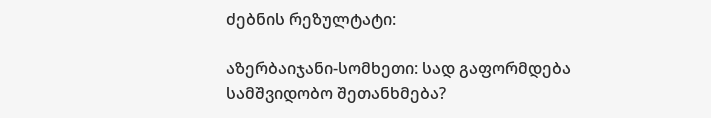ძებნის რეზულტატი:

აზერბაიჯანი-სომხეთი: სად გაფორმდება სამშვიდობო შეთანხმება?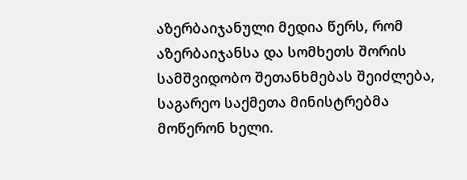აზერბაიჯანული მედია წერს, რომ აზერბაიჯანსა და სომხეთს შორის სამშვიდობო შეთანხმებას შეიძლება, საგარეო საქმეთა მინისტრებმა მოწერონ ხელი.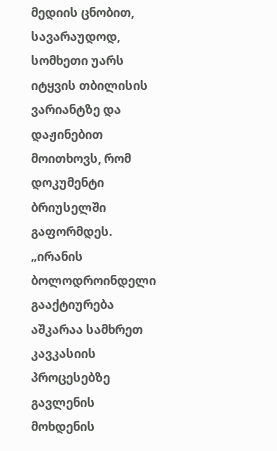მედიის ცნობით, სავარაუდოდ, სომხეთი უარს იტყვის თბილისის ვარიანტზე და დაჟინებით მოითხოვს, რომ დოკუმენტი ბრიუსელში გაფორმდეს. „ირანის ბოლოდროინდელი გააქტიურება აშკარაა სამხრეთ კავკასიის პროცესებზე გავლენის მოხდენის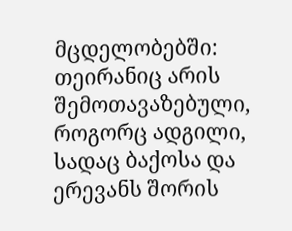მცდელობებში: თეირანიც არის შემოთავაზებული, როგორც ადგილი, სადაც ბაქოსა და ერევანს შორის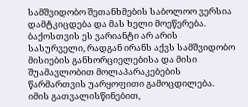სამშვიდობო შეთანხმების საბოლოო ვერსია დამტკიცდება და მას ხელი მოეწერება. ბაქოსთვის ეს ვარიანტი არ არის სასურველი, რადგან ირანს აქვს სამშვიდობო მისიების განხორციელებისა და მისი შუამავლობით მოლაპარაკებების წარმართვის უარყოფითი გამოცდილება. იმის გათვალისწინებით,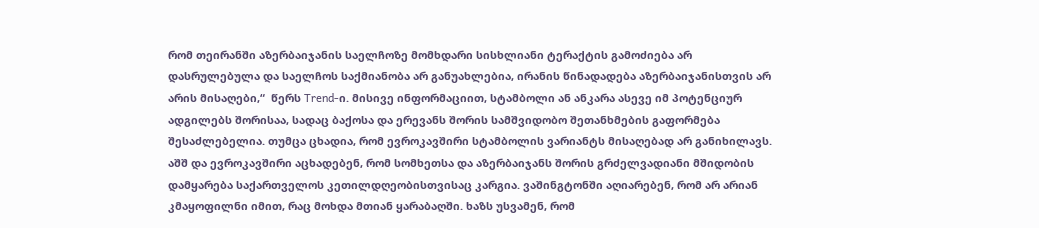რომ თეირანში აზერბაიჯანის საელჩოზე მომხდარი სისხლიანი ტერაქტის გამოძიება არ დასრულებულა და საელჩოს საქმიანობა არ განუახლებია, ირანის წინადადება აზერბაიჯანისთვის არ არის მისაღები,“  წერს Trend-ი. მისივე ინფორმაციით, სტამბოლი ან ანკარა ასევე იმ პოტენციურ ადგილებს შორისაა, სადაც ბაქოსა და ერევანს შორის სამშვიდობო შეთანხმების გაფორმება შესაძლებელია. თუმცა ცხადია, რომ ევროკავშირი სტამბოლის ვარიანტს მისაღებად არ განიხილავს. აშშ და ევროკავშირი აცხადებენ, რომ სომხეთსა და აზერბაიჯანს შორის გრძელვადიანი მშიდობის დამყარება საქართველოს კეთილდღეობისთვისაც კარგია. ვაშინგტონში აღიარებენ, რომ არ არიან კმაყოფილნი იმით, რაც მოხდა მთიან ყარაბაღში. ხაზს უსვამენ, რომ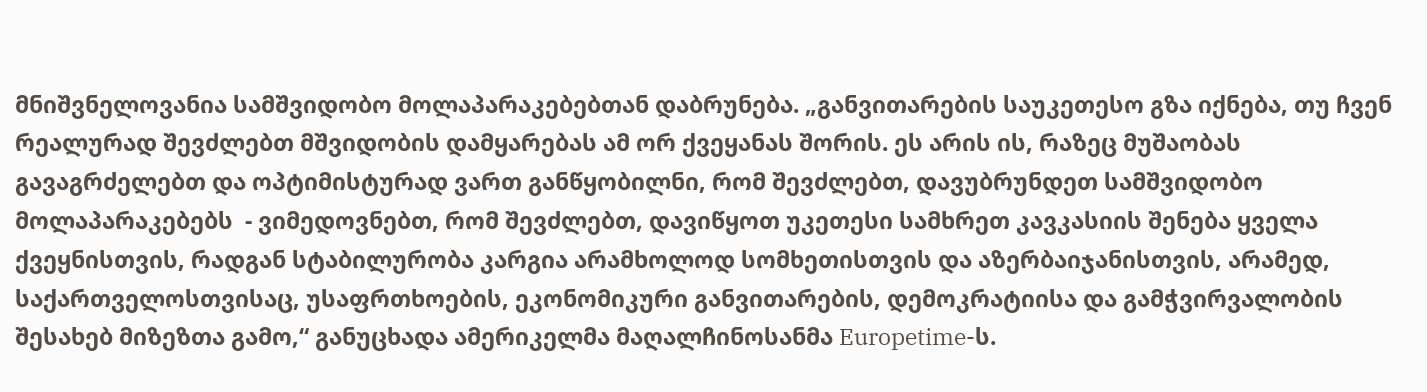მნიშვნელოვანია სამშვიდობო მოლაპარაკებებთან დაბრუნება. „განვითარების საუკეთესო გზა იქნება, თუ ჩვენ რეალურად შევძლებთ მშვიდობის დამყარებას ამ ორ ქვეყანას შორის. ეს არის ის, რაზეც მუშაობას გავაგრძელებთ და ოპტიმისტურად ვართ განწყობილნი, რომ შევძლებთ, დავუბრუნდეთ სამშვიდობო მოლაპარაკებებს  - ვიმედოვნებთ, რომ შევძლებთ, დავიწყოთ უკეთესი სამხრეთ კავკასიის შენება ყველა ქვეყნისთვის, რადგან სტაბილურობა კარგია არამხოლოდ სომხეთისთვის და აზერბაიჯანისთვის, არამედ, საქართველოსთვისაც, უსაფრთხოების, ეკონომიკური განვითარების, დემოკრატიისა და გამჭვირვალობის შესახებ მიზეზთა გამო,“ განუცხადა ამერიკელმა მაღალჩინოსანმა Europetime-ს.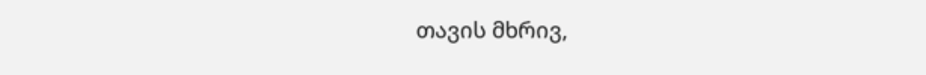თავის მხრივ,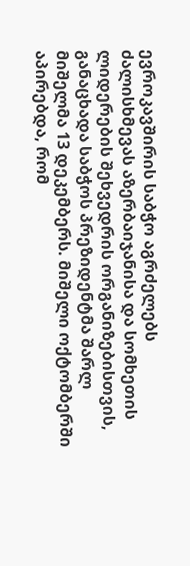ევროკავშირის საბჭო აგრძელებს ძალისხმევას აზერბაიჯანისა და სომხეთის ლიდერების შეხვედრის ორგანიზებისთვის, განაცხადა საბჭოს პრეზიდენტმა შარლ მიშელმა 13 დეკემბერს. მიშელი ოქტომბერში აპირებდა, რომ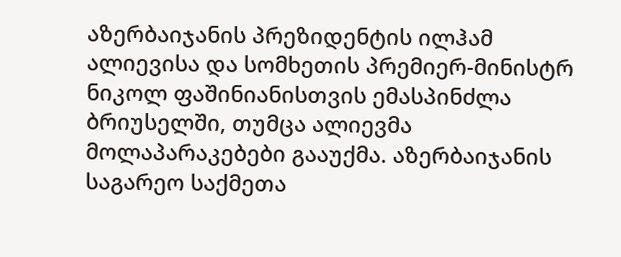აზერბაიჯანის პრეზიდენტის ილჰამ ალიევისა და სომხეთის პრემიერ-მინისტრ ნიკოლ ფაშინიანისთვის ემასპინძლა ბრიუსელში, თუმცა ალიევმა მოლაპარაკებები გააუქმა. აზერბაიჯანის საგარეო საქმეთა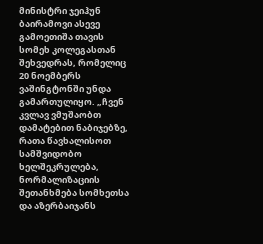მინისტრი ჯეიჰუნ ბაირამოვი ასევე გამოეთიშა თავის სომეხ კოლეგასთან შეხვედრას, რომელიც 20 ნოემბერს ვაშინგტონში უნდა გამართულიყო. „ჩვენ კვლავ ვმუშაობთ დამატებით ნაბიჯებზე, რათა წავხალისოთ სამშვიდობო ხელშეკრულება, ნორმალიზაციის შეთანხმება სომხეთსა და აზერბაიჯანს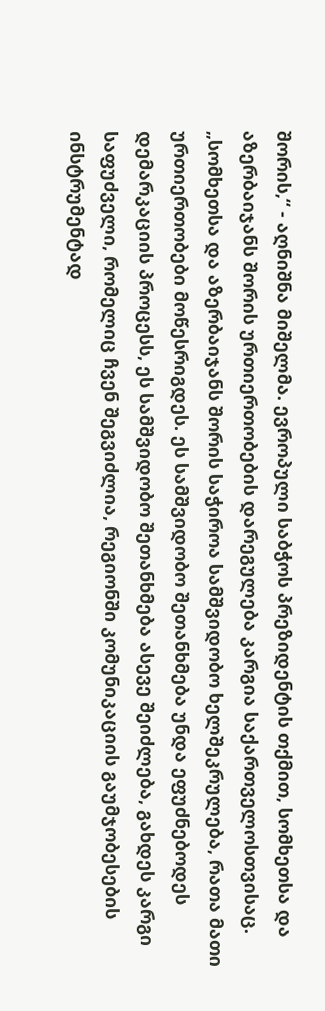შორის,“ - აღნიშნა მიშელმა. ევროპული საბჭოს პრეზიდენტის თქმით, სომხეთსა და აზერბაიჯანს შორის ურთიერთობების დარეგულება კარგია საქართველოსთვისაც. „სომხეთსა და აზერბაიჯანს შორის საჭიროა სამშვიდობო ხელშეკრულება, რათა მათი ურთიერთობები მოწესრიგდეს. ეს სამშვიდობო შეთანხმება უნდა ეფუძნებოდეს დემარკაციის პროცესს, ეს სამშვიდობო შეთანხმება ასევე შეიძლება, გახდეს კარგი საფუძველი, რომელიც ჩვენ შეგვიძლია, რეგიონში კომუნიკაციის გაუმჯობესების ინსტრუმენტად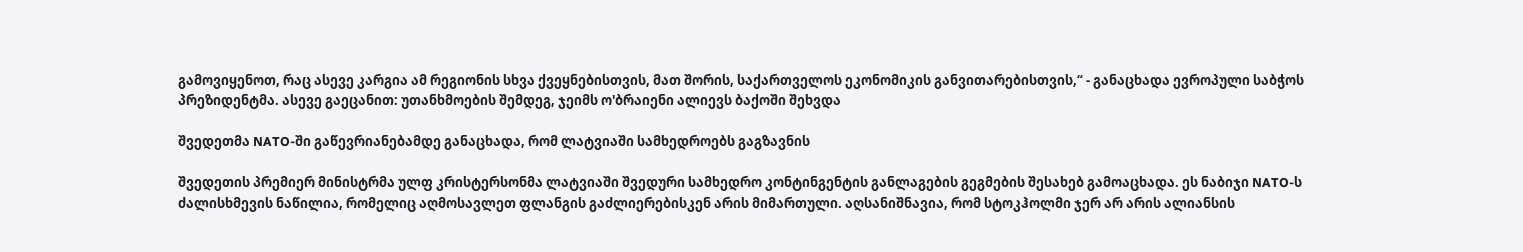გამოვიყენოთ, რაც ასევე კარგია ამ რეგიონის სხვა ქვეყნებისთვის, მათ შორის, საქართველოს ეკონომიკის განვითარებისთვის,“ - განაცხადა ევროპული საბჭოს პრეზიდენტმა. ასევე გაეცანით: უთანხმოების შემდეგ, ჯეიმს ო'ბრაიენი ალიევს ბაქოში შეხვდა

შვედეთმა NATO-ში გაწევრიანებამდე განაცხადა, რომ ლატვიაში სამხედროებს გაგზავნის

შვედეთის პრემიერ მინისტრმა ულფ კრისტერსონმა ლატვიაში შვედური სამხედრო კონტინგენტის განლაგების გეგმების შესახებ გამოაცხადა. ეს ნაბიჯი NATO-ს ძალისხმევის ნაწილია, რომელიც აღმოსავლეთ ფლანგის გაძლიერებისკენ არის მიმართული. აღსანიშნავია, რომ სტოკჰოლმი ჯერ არ არის ალიანსის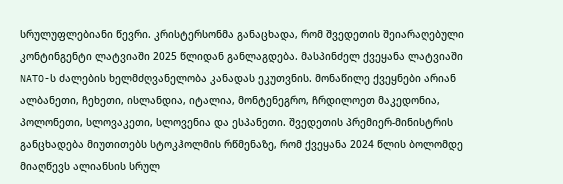სრულუფლებიანი წევრი. კრისტერსონმა განაცხადა, რომ შვედეთის შეიარაღებული კონტინგენტი ლატვიაში 2025 წლიდან განლაგდება. მასპინძელ ქვეყანა ლატვიაში NATO-ს ძალების ხელმძღვანელობა კანადას ეკუთვნის. მონაწილე ქვეყნები არიან ალბანეთი, ჩეხეთი, ისლანდია, იტალია, მონტენეგრო, ჩრდილოეთ მაკედონია, პოლონეთი, სლოვაკეთი, სლოვენია და ესპანეთი. შვედეთის პრემიერ-მინისტრის განცხადება მიუთითებს სტოკჰოლმის რწმენაზე, რომ ქვეყანა 2024 წლის ბოლომდე მიაღწევს ალიანსის სრულ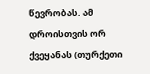წევრობას. ამ დროისთვის ორ ქვეყანას (თურქეთი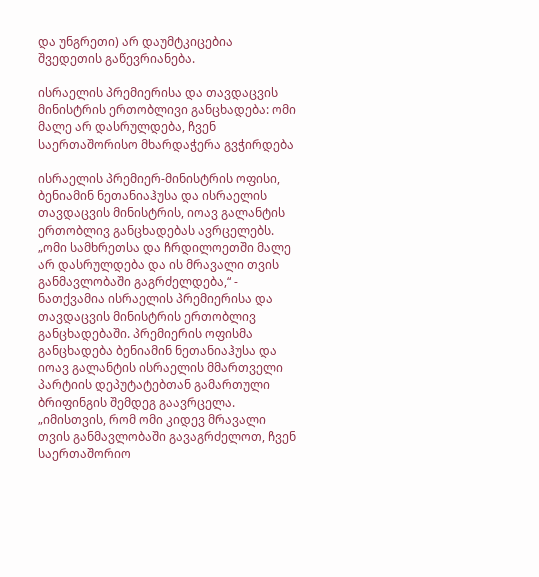და უნგრეთი) არ დაუმტკიცებია შვედეთის გაწევრიანება.

ისრაელის პრემიერისა და თავდაცვის მინისტრის ერთობლივი განცხადება: ომი მალე არ დასრულდება, ჩვენ საერთაშორისო მხარდაჭერა გვჭირდება

ისრაელის პრემიერ-მინისტრის ოფისი, ბენიამინ ნეთანიაჰუსა და ისრაელის თავდაცვის მინისტრის, იოავ გალანტის ერთობლივ განცხადებას ავრცელებს. „ომი სამხრეთსა და ჩრდილოეთში მალე არ დასრულდება და ის მრავალი თვის განმავლობაში გაგრძელდება,“ - ნათქვამია ისრაელის პრემიერისა და თავდაცვის მინისტრის ერთობლივ განცხადებაში. პრემიერის ოფისმა განცხადება ბენიამინ ნეთანიაჰუსა და იოავ გალანტის ისრაელის მმართველი პარტიის დეპუტატებთან გამართული ბრიფინგის შემდეგ გაავრცელა. „იმისთვის, რომ ომი კიდევ მრავალი თვის განმავლობაში გავაგრძელოთ, ჩვენ საერთაშორიო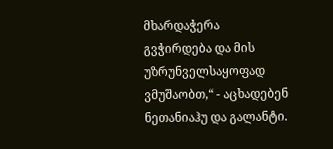მხარდაჭერა გვჭირდება და მის უზრუნველსაყოფად ვმუშაობთ,“ - აცხადებენ ნეთანიაჰუ და გალანტი.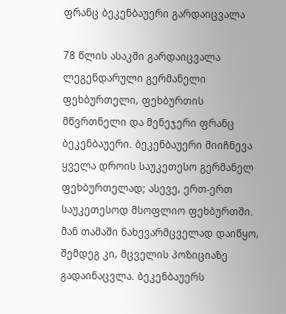ფრანც ბეკენბაუერი გარდაიცვალა

78 წლის ასაკში გარდაიცვალა ლეგენდარული გერმანელი ფეხბურთელი, ფეხბურთის მწვრთნელი და მენეჯერი ფრანც ბეკენბაუერი. ბეკენბაუერი მიიჩნევა ყველა დროის საუკეთესო გერმანელ ფეხბურთელად; ასევე, ერთ-ერთ საუკეთესოდ მსოფლიო ფეხბურთში. მან თამაში ნახევარმცველად დაიწყო, შემდეგ კი, მცველის პოზიციაზე გადაინაცვლა. ბეკენბაუერს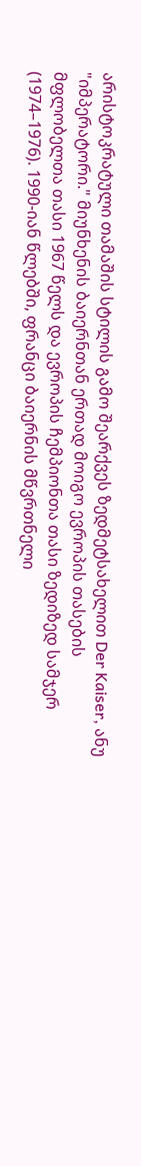არისტოკრატული თამაშის სტილის გამო შეარქვეს ზედმეტსახელით Der Kaiser, ანუ "იმპერატორი." მიუნხენის ბაიერნთან ერთად მოიგო ევროპის თასების მფლობელთა თასი 1967 წელს და ევროპის ჩემპიონთა თასი ზედიზედ სამჯერ (1974–1976). 1990-იან წლებში, ფრანცი ბაიერნის მწვრთნელი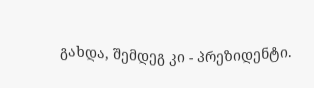გახდა, შემდეგ კი - პრეზიდენტი.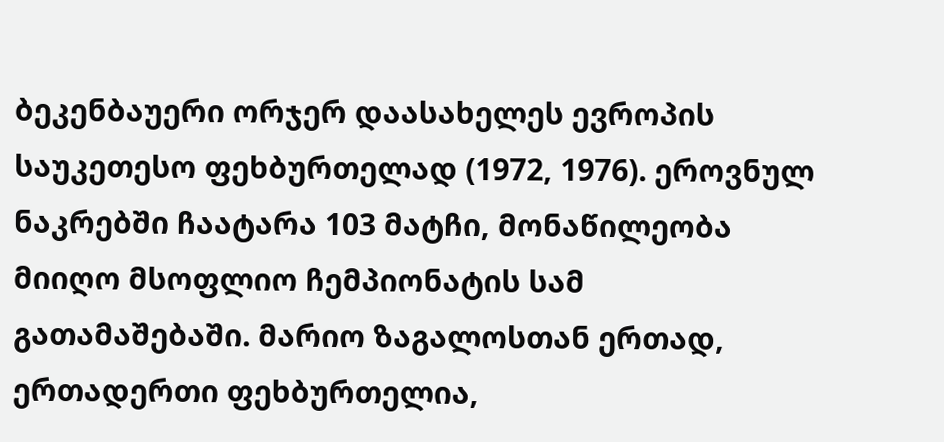ბეკენბაუერი ორჯერ დაასახელეს ევროპის საუკეთესო ფეხბურთელად (1972, 1976). ეროვნულ ნაკრებში ჩაატარა 103 მატჩი, მონაწილეობა მიიღო მსოფლიო ჩემპიონატის სამ გათამაშებაში. მარიო ზაგალოსთან ერთად, ერთადერთი ფეხბურთელია,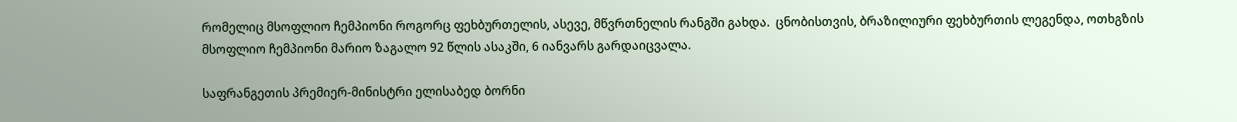რომელიც მსოფლიო ჩემპიონი როგორც ფეხბურთელის, ასევე, მწვრთნელის რანგში გახდა.  ცნობისთვის, ბრაზილიური ფეხბურთის ლეგენდა, ოთხგზის მსოფლიო ჩემპიონი მარიო ზაგალო 92 წლის ასაკში, 6 იანვარს გარდაიცვალა.

საფრანგეთის პრემიერ-მინისტრი ელისაბედ ბორნი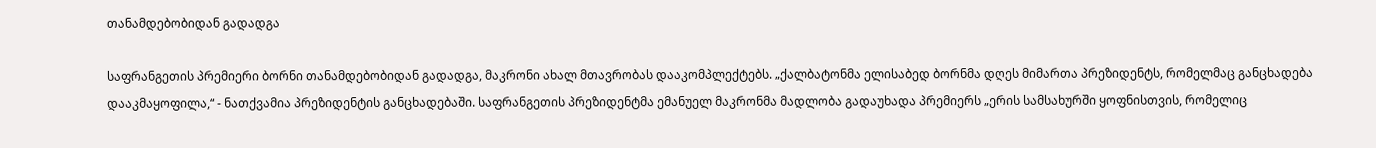თანამდებობიდან გადადგა

საფრანგეთის პრემიერი ბორნი თანამდებობიდან გადადგა, მაკრონი ახალ მთავრობას დააკომპლექტებს. „ქალბატონმა ელისაბედ ბორნმა დღეს მიმართა პრეზიდენტს, რომელმაც განცხადება დააკმაყოფილა,“ - ნათქვამია პრეზიდენტის განცხადებაში. საფრანგეთის პრეზიდენტმა ემანუელ მაკრონმა მადლობა გადაუხადა პრემიერს „ერის სამსახურში ყოფნისთვის, რომელიც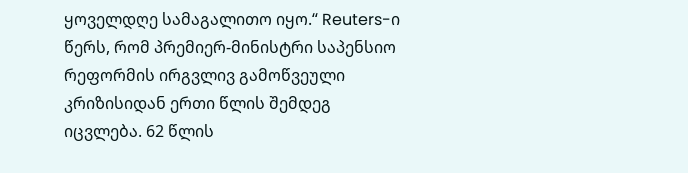ყოველდღე სამაგალითო იყო.“ Reuters-ი წერს, რომ პრემიერ-მინისტრი საპენსიო რეფორმის ირგვლივ გამოწვეული კრიზისიდან ერთი წლის შემდეგ იცვლება. 62 წლის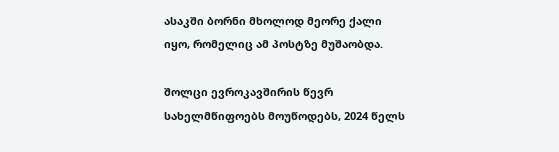ასაკში ბორნი მხოლოდ მეორე ქალი იყო, რომელიც ამ პოსტზე მუშაობდა.

შოლცი ევროკავშირის წევრ სახელმწიფოებს მოუწოდებს, 2024 წელს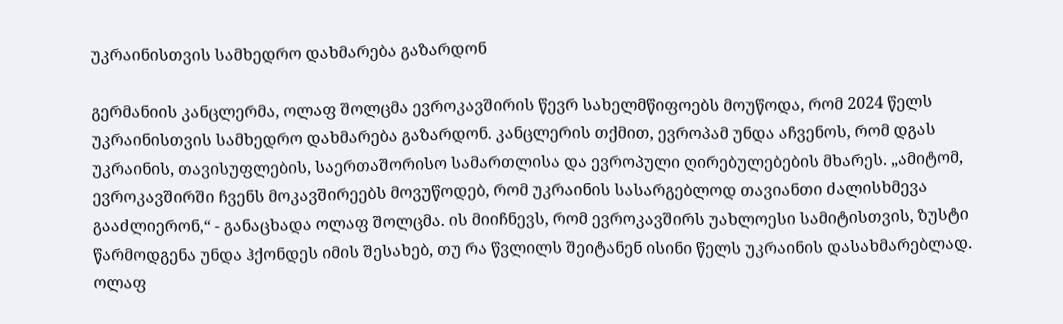უკრაინისთვის სამხედრო დახმარება გაზარდონ

გერმანიის კანცლერმა, ოლაფ შოლცმა ევროკავშირის წევრ სახელმწიფოებს მოუწოდა, რომ 2024 წელს უკრაინისთვის სამხედრო დახმარება გაზარდონ. კანცლერის თქმით, ევროპამ უნდა აჩვენოს, რომ დგას უკრაინის, თავისუფლების, საერთაშორისო სამართლისა და ევროპული ღირებულებების მხარეს. „ამიტომ, ევროკავშირში ჩვენს მოკავშირეებს მოვუწოდებ, რომ უკრაინის სასარგებლოდ თავიანთი ძალისხმევა გააძლიერონ,“ - განაცხადა ოლაფ შოლცმა. ის მიიჩნევს, რომ ევროკავშირს უახლოესი სამიტისთვის, ზუსტი წარმოდგენა უნდა ჰქონდეს იმის შესახებ, თუ რა წვლილს შეიტანენ ისინი წელს უკრაინის დასახმარებლად. ოლაფ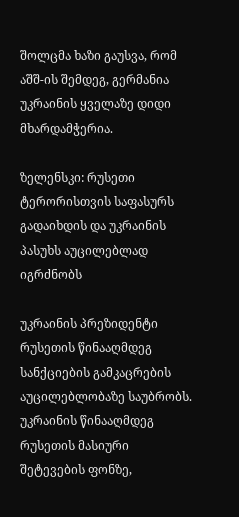შოლცმა ხაზი გაუსვა, რომ აშშ-ის შემდეგ, გერმანია უკრაინის ყველაზე დიდი მხარდამჭერია.

ზელენსკი: რუსეთი ტერორისთვის საფასურს გადაიხდის და უკრაინის პასუხს აუცილებლად იგრძნობს

უკრაინის პრეზიდენტი რუსეთის წინააღმდეგ სანქციების გამკაცრების აუცილებლობაზე საუბრობს. უკრაინის წინააღმდეგ რუსეთის მასიური შეტევების ფონზე,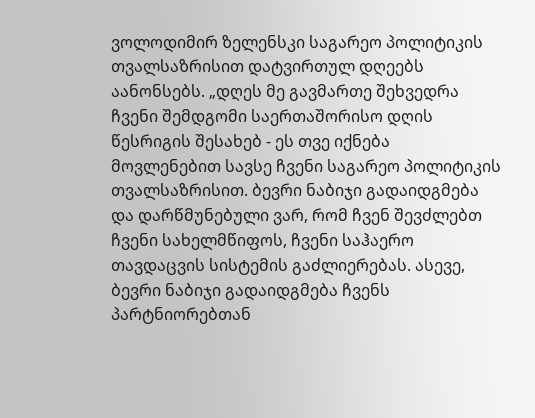ვოლოდიმირ ზელენსკი საგარეო პოლიტიკის თვალსაზრისით დატვირთულ დღეებს აანონსებს. „დღეს მე გავმართე შეხვედრა ჩვენი შემდგომი საერთაშორისო დღის წესრიგის შესახებ - ეს თვე იქნება მოვლენებით სავსე ჩვენი საგარეო პოლიტიკის თვალსაზრისით. ბევრი ნაბიჯი გადაიდგმება და დარწმუნებული ვარ, რომ ჩვენ შევძლებთ ჩვენი სახელმწიფოს, ჩვენი საჰაერო თავდაცვის სისტემის გაძლიერებას. ასევე, ბევრი ნაბიჯი გადაიდგმება ჩვენს პარტნიორებთან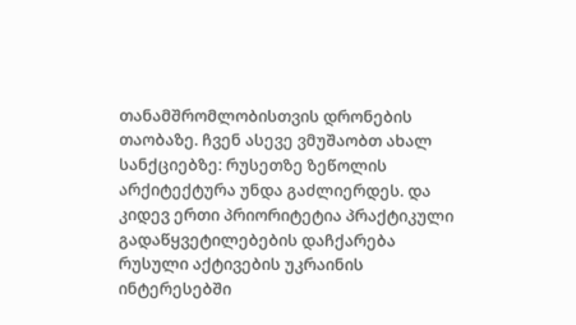თანამშრომლობისთვის დრონების თაობაზე. ჩვენ ასევე ვმუშაობთ ახალ სანქციებზე: რუსეთზე ზეწოლის არქიტექტურა უნდა გაძლიერდეს. და კიდევ ერთი პრიორიტეტია პრაქტიკული გადაწყვეტილებების დაჩქარება რუსული აქტივების უკრაინის ინტერესებში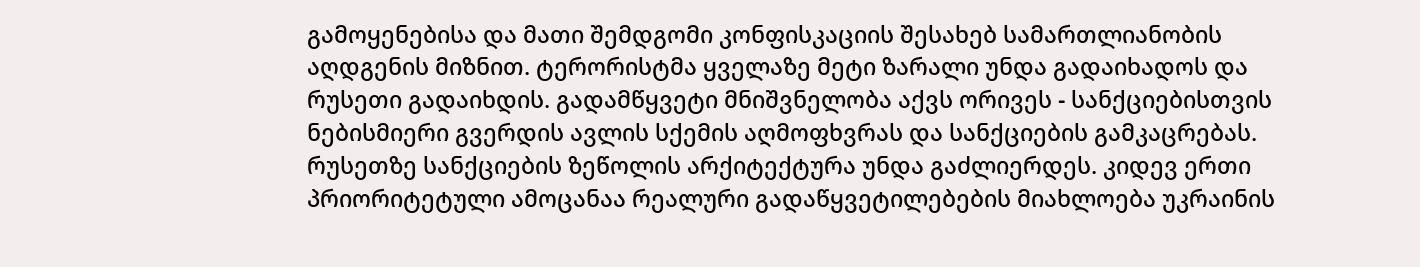გამოყენებისა და მათი შემდგომი კონფისკაციის შესახებ სამართლიანობის აღდგენის მიზნით. ტერორისტმა ყველაზე მეტი ზარალი უნდა გადაიხადოს და რუსეთი გადაიხდის. გადამწყვეტი მნიშვნელობა აქვს ორივეს - სანქციებისთვის ნებისმიერი გვერდის ავლის სქემის აღმოფხვრას და სანქციების გამკაცრებას.  რუსეთზე სანქციების ზეწოლის არქიტექტურა უნდა გაძლიერდეს. კიდევ ერთი პრიორიტეტული ამოცანაა რეალური გადაწყვეტილებების მიახლოება უკრაინის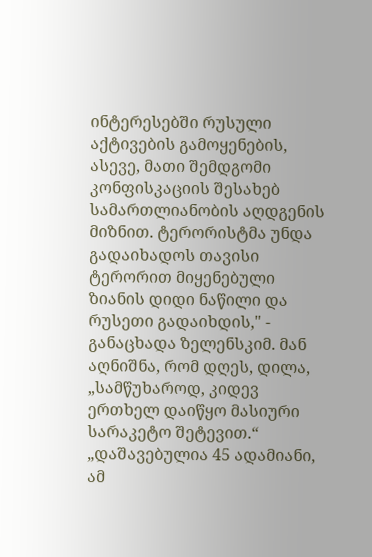ინტერესებში რუსული აქტივების გამოყენების, ასევე, მათი შემდგომი კონფისკაციის შესახებ სამართლიანობის აღდგენის მიზნით. ტერორისტმა უნდა გადაიხადოს თავისი ტერორით მიყენებული ზიანის დიდი ნაწილი და რუსეთი გადაიხდის," - განაცხადა ზელენსკიმ. მან აღნიშნა, რომ დღეს, დილა, „სამწუხაროდ, კიდევ ერთხელ დაიწყო მასიური სარაკეტო შეტევით.“ „დაშავებულია 45 ადამიანი, ამ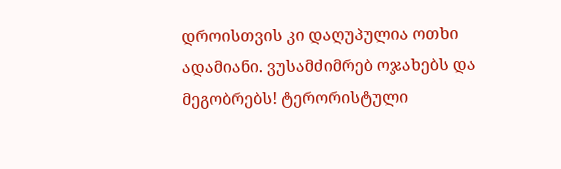დროისთვის კი დაღუპულია ოთხი ადამიანი. ვუსამძიმრებ ოჯახებს და მეგობრებს! ტერორისტული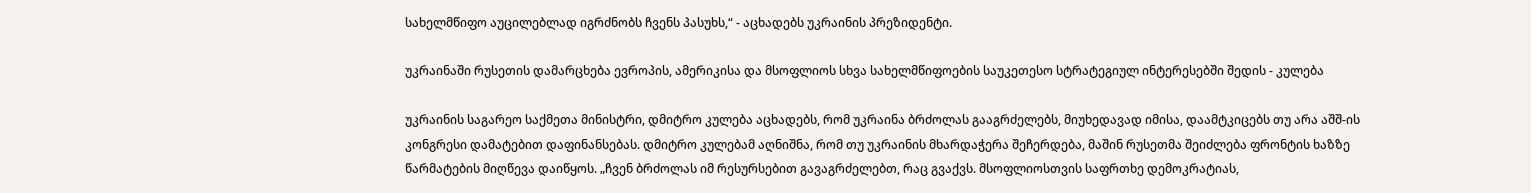სახელმწიფო აუცილებლად იგრძნობს ჩვენს პასუხს,“ - აცხადებს უკრაინის პრეზიდენტი.

უკრაინაში რუსეთის დამარცხება ევროპის, ამერიკისა და მსოფლიოს სხვა სახელმწიფოების საუკეთესო სტრატეგიულ ინტერესებში შედის - კულება

უკრაინის საგარეო საქმეთა მინისტრი, დმიტრო კულება აცხადებს, რომ უკრაინა ბრძოლას გააგრძელებს, მიუხედავად იმისა, დაამტკიცებს თუ არა აშშ-ის კონგრესი დამატებით დაფინანსებას. დმიტრო კულებამ აღნიშნა, რომ თუ უკრაინის მხარდაჭერა შეჩერდება, მაშინ რუსეთმა შეიძლება ფრონტის ხაზზე წარმატების მიღწევა დაიწყოს. „ჩვენ ბრძოლას იმ რესურსებით გავაგრძელებთ, რაც გვაქვს. მსოფლიოსთვის საფრთხე დემოკრატიას,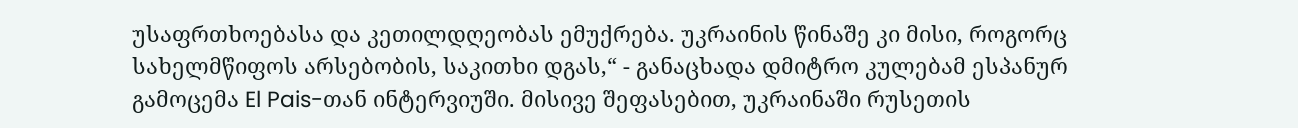უსაფრთხოებასა და კეთილდღეობას ემუქრება. უკრაინის წინაშე კი მისი, როგორც სახელმწიფოს არსებობის, საკითხი დგას,“ - განაცხადა დმიტრო კულებამ ესპანურ გამოცემა El Pais-თან ინტერვიუში. მისივე შეფასებით, უკრაინაში რუსეთის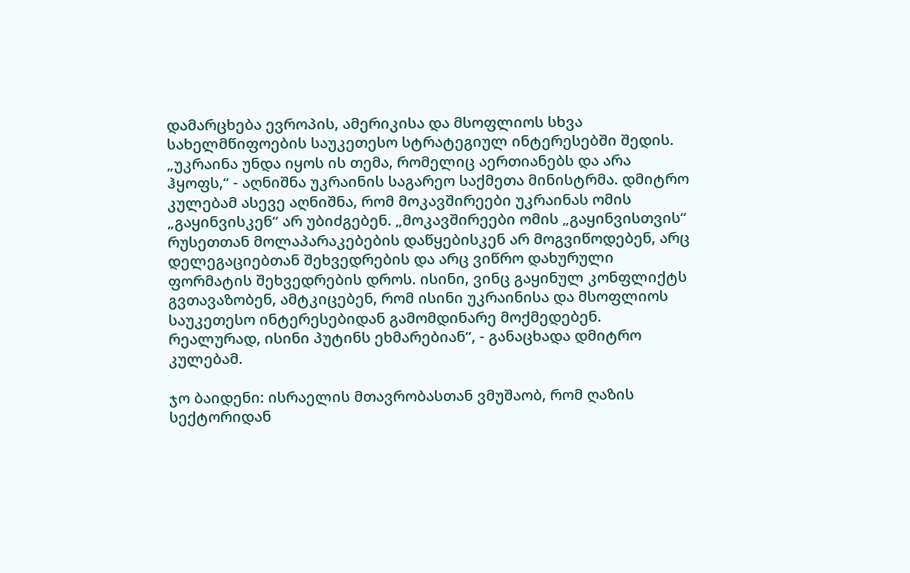დამარცხება ევროპის, ამერიკისა და მსოფლიოს სხვა სახელმწიფოების საუკეთესო სტრატეგიულ ინტერესებში შედის. „უკრაინა უნდა იყოს ის თემა, რომელიც აერთიანებს და არა ჰყოფს,“ - აღნიშნა უკრაინის საგარეო საქმეთა მინისტრმა. დმიტრო კულებამ ასევე აღნიშნა, რომ მოკავშირეები უკრაინას ომის „გაყინვისკენ“ არ უბიძგებენ. „მოკავშირეები ომის „გაყინვისთვის“ რუსეთთან მოლაპარაკებების დაწყებისკენ არ მოგვიწოდებენ, არც დელეგაციებთან შეხვედრების და არც ვიწრო დახურული ფორმატის შეხვედრების დროს. ისინი, ვინც გაყინულ კონფლიქტს გვთავაზობენ, ამტკიცებენ, რომ ისინი უკრაინისა და მსოფლიოს საუკეთესო ინტერესებიდან გამომდინარე მოქმედებენ. რეალურად, ისინი პუტინს ეხმარებიან“, - განაცხადა დმიტრო კულებამ.

ჯო ბაიდენი: ისრაელის მთავრობასთან ვმუშაობ, რომ ღაზის სექტორიდან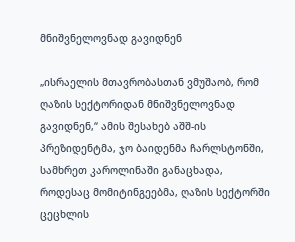მნიშვნელოვნად გავიდნენ

„ისრაელის მთავრობასთან ვმუშაობ, რომ ღაზის სექტორიდან მნიშვნელოვნად გავიდნენ,“ ამის შესახებ აშშ-ის პრეზიდენტმა, ჯო ბაიდენმა ჩარლსტონში, სამხრეთ კაროლინაში განაცხადა, როდესაც მომიტინგეებმა, ღაზის სექტორში ცეცხლის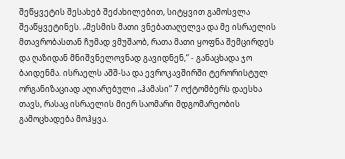შეწყვეტის შესახებ შეძახილებით, სიტყვით გამოსვლა შეაწყვეტინეს. „მესმის მათი ვნებათაღელვა და მე ისრაელის მთავრობასთან ჩუმად ვმუშაობ, რათა მათი ყოფნა შემცირდეს და ღაზიდან მნიშვნელოვნად გავიდნენ,“ - განაცხადა ჯო ბაიდენმა. ისრაელს აშშ-სა და ევროკავშირში ტერორისტულ ორგანიზაციად აღიარებული „ჰამასი“ 7 ოქტომბერს დაესხა თავს, რასაც ისრაელის მიერ საომარი მდგომარეობის გამოცხადება მოჰყვა.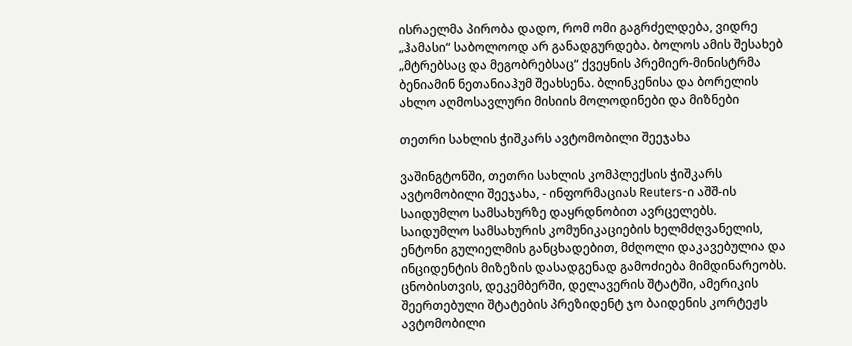ისრაელმა პირობა დადო, რომ ომი გაგრძელდება, ვიდრე „ჰამასი“ საბოლოოდ არ განადგურდება. ბოლოს ამის შესახებ „მტრებსაც და მეგობრებსაც“ ქვეყნის პრემიერ-მინისტრმა ბენიამინ ნეთანიაჰუმ შეახსენა. ბლინკენისა და ბორელის ახლო აღმოსავლური მისიის მოლოდინები და მიზნები

თეთრი სახლის ჭიშკარს ავტომობილი შეეჯახა

ვაშინგტონში, თეთრი სახლის კომპლექსის ჭიშკარს ავტომობილი შეეჯახა, - ინფორმაციას Reuters-ი აშშ-ის საიდუმლო სამსახურზე დაყრდნობით ავრცელებს. საიდუმლო სამსახურის კომუნიკაციების ხელმძღვანელის, ენტონი გულიელმის განცხადებით, მძღოლი დაკავებულია და ინციდენტის მიზეზის დასადგენად გამოძიება მიმდინარეობს. ცნობისთვის, დეკემბერში, დელავერის შტატში, ამერიკის შეერთებული შტატების პრეზიდენტ ჯო ბაიდენის კორტეჟს ავტომობილი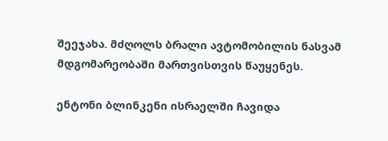შეეჯახა. მძღოლს ბრალი ავტომობილის ნასვამ მდგომარეობაში მართვისთვის წაუყენეს.

ენტონი ბლინკენი ისრაელში ჩავიდა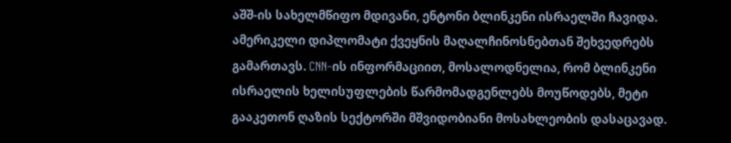აშშ-ის სახელმწიფო მდივანი, ენტონი ბლინკენი ისრაელში ჩავიდა. ამერიკელი დიპლომატი ქვეყნის მაღალჩინოსნებთან შეხვედრებს გამართავს. CNN-ის ინფორმაციით, მოსალოდნელია, რომ ბლინკენი ისრაელის ხელისუფლების წარმომადგენლებს მოუწოდებს, მეტი გააკეთონ ღაზის სექტორში მშვიდობიანი მოსახლეობის დასაცავად.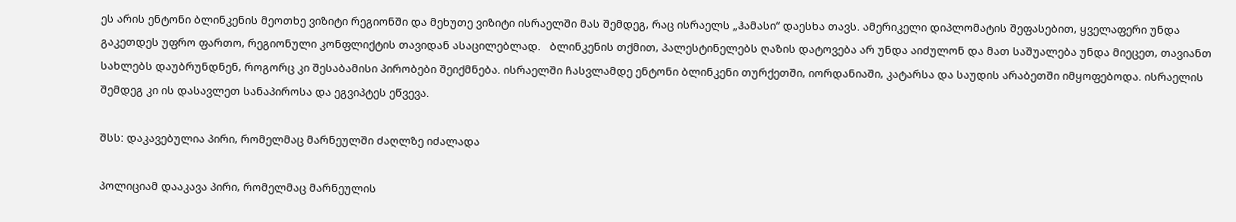ეს არის ენტონი ბლინკენის მეოთხე ვიზიტი რეგიონში და მეხუთე ვიზიტი ისრაელში მას შემდეგ, რაც ისრაელს „ჰამასი“ დაესხა თავს. ამერიკელი დიპლომატის შეფასებით, ყველაფერი უნდა გაკეთდეს უფრო ფართო, რეგიონული კონფლიქტის თავიდან ასაცილებლად.   ბლინკენის თქმით, პალესტინელებს ღაზის დატოვება არ უნდა აიძულონ და მათ საშუალება უნდა მიეცეთ, თავიანთ სახლებს დაუბრუნდნენ, როგორც კი შესაბამისი პირობები შეიქმნება. ისრაელში ჩასვლამდე ენტონი ბლინკენი თურქეთში, იორდანიაში, კატარსა და საუდის არაბეთში იმყოფებოდა. ისრაელის შემდეგ კი ის დასავლეთ სანაპიროსა და ეგვიპტეს ეწვევა.

შსს: დაკავებულია პირი, რომელმაც მარნეულში ძაღლზე იძალადა

პოლიციამ დააკავა პირი, რომელმაც მარნეულის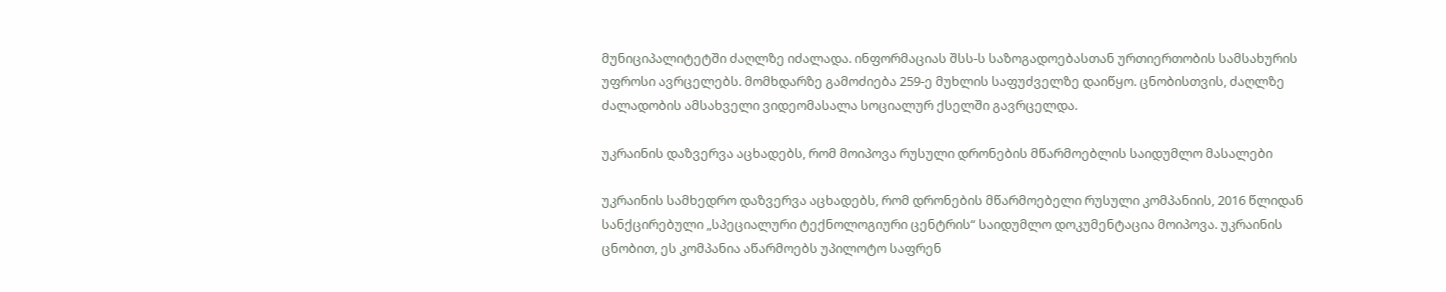მუნიციპალიტეტში ძაღლზე იძალადა. ინფორმაციას შსს-ს საზოგადოებასთან ურთიერთობის სამსახურის უფროსი ავრცელებს. მომხდარზე გამოძიება 259-ე მუხლის საფუძველზე დაიწყო. ცნობისთვის, ძაღლზე ძალადობის ამსახველი ვიდეომასალა სოციალურ ქსელში გავრცელდა.

უკრაინის დაზვერვა აცხადებს, რომ მოიპოვა რუსული დრონების მწარმოებლის საიდუმლო მასალები

უკრაინის სამხედრო დაზვერვა აცხადებს, რომ დრონების მწარმოებელი რუსული კომპანიის, 2016 წლიდან სანქცირებული „სპეციალური ტექნოლოგიური ცენტრის“ საიდუმლო დოკუმენტაცია მოიპოვა. უკრაინის ცნობით, ეს კომპანია აწარმოებს უპილოტო საფრენ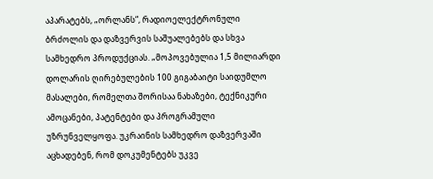აპარატებს, „ორლანს“, რადიოელექტრონული ბრძოლის და დაზვერვის საშუალებებს და სხვა სამხედრო პროდუქციას. „მოპოვებულია 1,5 მილიარდი დოლარის ღირებულების 100 გიგაბაიტი საიდუმლო მასალები, რომელთა შორისაა ნახაზები, ტექნიკური ამოცანები, პატენტები და პროგრამული უზრუნველყოფა. უკრაინის სამხედრო დაზვერვაში აცხადებენ, რომ დოკუმენტებს უკვე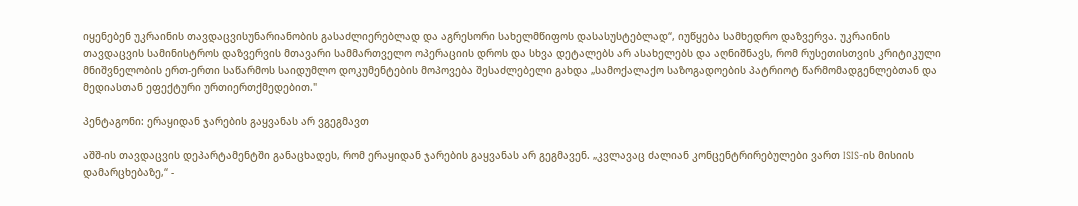იყენებენ უკრაინის თავდაცვისუნარიანობის გასაძლიერებლად და აგრესორი სახელმწიფოს დასასუსტებლად“, იუწყება სამხედრო დაზვერვა. უკრაინის თავდაცვის სამინისტროს დაზვერვის მთავარი სამმართველო ოპერაციის დროს და სხვა დეტალებს არ ასახელებს და აღნიშნავს, რომ რუსეთისთვის კრიტიკული მნიშვნელობის ერთ-ერთი საწარმოს საიდუმლო დოკუმენტების მოპოვება შესაძლებელი გახდა „სამოქალაქო საზოგადოების პატრიოტ წარმომადგენლებთან და მედიასთან ეფექტური ურთიერთქმედებით."

პენტაგონი: ერაყიდან ჯარების გაყვანას არ ვგეგმავთ

აშშ-ის თავდაცვის დეპარტამენტში განაცხადეს, რომ ერაყიდან ჯარების გაყვანას არ გეგმავენ. „კვლავაც ძალიან კონცენტრირებულები ვართ ISIS-ის მისიის დამარცხებაზე,“ -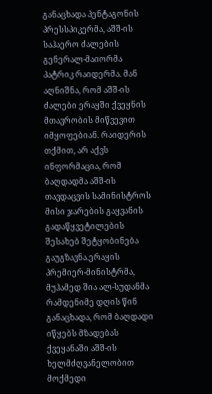განაცხადა პენტაგონის პრესსპიკერმა, აშშ-ის საჰაერო ძალების გენერალ-მაიორმა პატრიკ რაიდერმა. მან აღნიშნა, რომ აშშ-ის ძალები ერაყში ქვეყნის მთავრობის მიწვევით იმყოფებიან. რაიდერის თქმით, არ აქვს ინფორმაცია, რომ ბაღდადმა აშშ-ის თავდაცვის სამინისტროს მისი ჯარების გაყვანის გადაწყვეტილების შესახებ შეტყობინება გაუგზავნა.ერაყის პრემიერ-მინისტრმა, მუჰამედ შია ალ-სუდანმა რამდენიმე დღის წინ განაცხადა, რომ ბაღდადი იწყებს მზადებას ქვეყანაში აშშ-ის ხელმძღვანელობით მოქმედი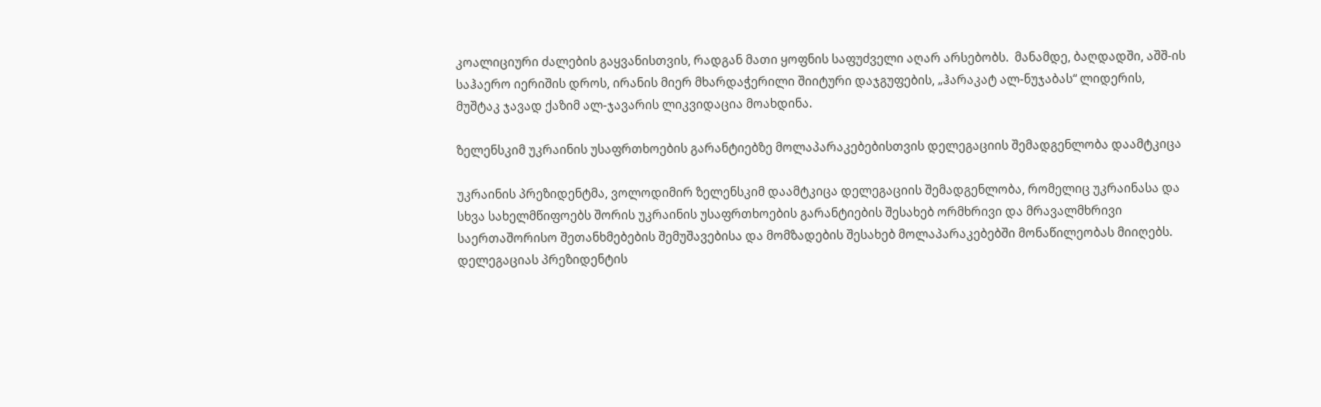კოალიციური ძალების გაყვანისთვის, რადგან მათი ყოფნის საფუძველი აღარ არსებობს.  მანამდე, ბაღდადში, აშშ-ის საჰაერო იერიშის დროს, ირანის მიერ მხარდაჭერილი შიიტური დაჯგუფების, „ჰარაკატ ალ-ნუჯაბას“ ლიდერის, მუშტაკ ჯავად ქაზიმ ალ-ჯავარის ლიკვიდაცია მოახდინა.

ზელენსკიმ უკრაინის უსაფრთხოების გარანტიებზე მოლაპარაკებებისთვის დელეგაციის შემადგენლობა დაამტკიცა

უკრაინის პრეზიდენტმა, ვოლოდიმირ ზელენსკიმ დაამტკიცა დელეგაციის შემადგენლობა, რომელიც უკრაინასა და სხვა სახელმწიფოებს შორის უკრაინის უსაფრთხოების გარანტიების შესახებ ორმხრივი და მრავალმხრივი საერთაშორისო შეთანხმებების შემუშავებისა და მომზადების შესახებ მოლაპარაკებებში მონაწილეობას მიიღებს. დელეგაციას პრეზიდენტის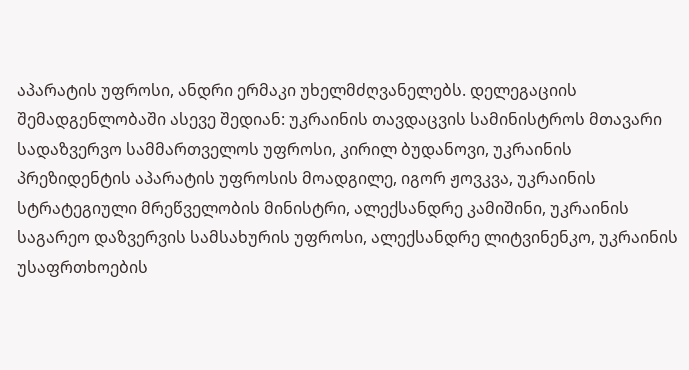აპარატის უფროსი, ანდრი ერმაკი უხელმძღვანელებს. დელეგაციის შემადგენლობაში ასევე შედიან: უკრაინის თავდაცვის სამინისტროს მთავარი სადაზვერვო სამმართველოს უფროსი, კირილ ბუდანოვი, უკრაინის პრეზიდენტის აპარატის უფროსის მოადგილე, იგორ ჟოვკვა, უკრაინის სტრატეგიული მრეწველობის მინისტრი, ალექსანდრე კამიშინი, უკრაინის საგარეო დაზვერვის სამსახურის უფროსი, ალექსანდრე ლიტვინენკო, უკრაინის უსაფრთხოების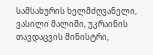სამსახურის ხელმძღვანელი, ვასილი მალიში, უკრაინის თავდაცვის მინისტრი,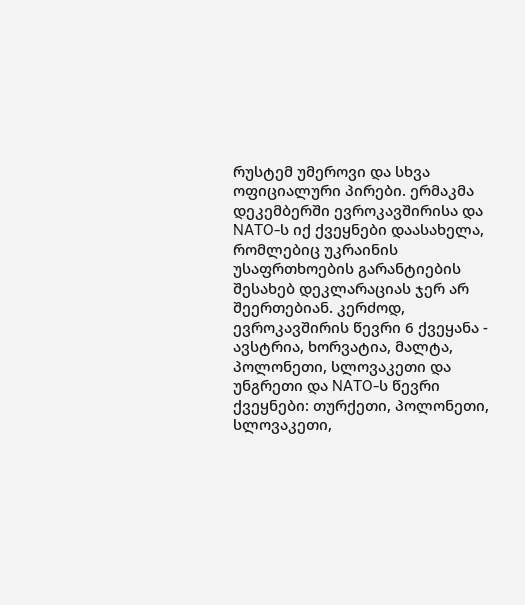რუსტემ უმეროვი და სხვა ოფიციალური პირები. ერმაკმა დეკემბერში ევროკავშირისა და NATO-ს იქ ქვეყნები დაასახელა, რომლებიც უკრაინის უსაფრთხოების გარანტიების შესახებ დეკლარაციას ჯერ არ შეერთებიან. კერძოდ, ევროკავშირის წევრი 6 ქვეყანა - ავსტრია, ხორვატია, მალტა, პოლონეთი, სლოვაკეთი და უნგრეთი და NATO-ს წევრი ქვეყნები: თურქეთი, პოლონეთი, სლოვაკეთი,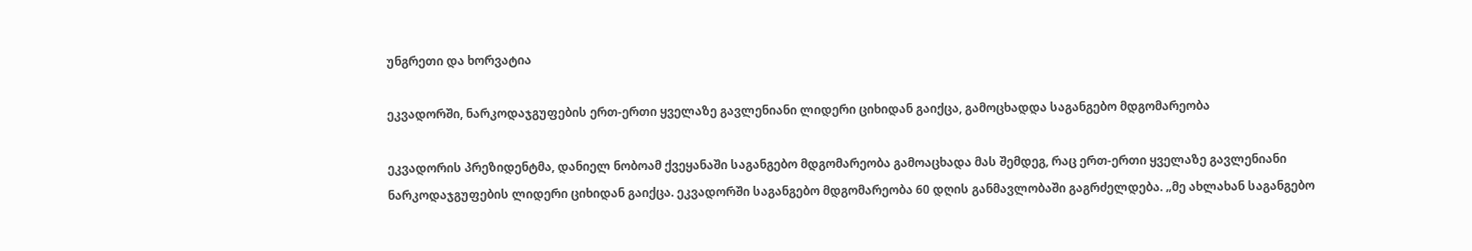უნგრეთი და ხორვატია

ეკვადორში, ნარკოდაჯგუფების ერთ-ერთი ყველაზე გავლენიანი ლიდერი ციხიდან გაიქცა, გამოცხადდა საგანგებო მდგომარეობა

ეკვადორის პრეზიდენტმა, დანიელ ნობოამ ქვეყანაში საგანგებო მდგომარეობა გამოაცხადა მას შემდეგ, რაც ერთ-ერთი ყველაზე გავლენიანი ნარკოდაჯგუფების ლიდერი ციხიდან გაიქცა. ეკვადორში საგანგებო მდგომარეობა 60 დღის განმავლობაში გაგრძელდება. „მე ახლახან საგანგებო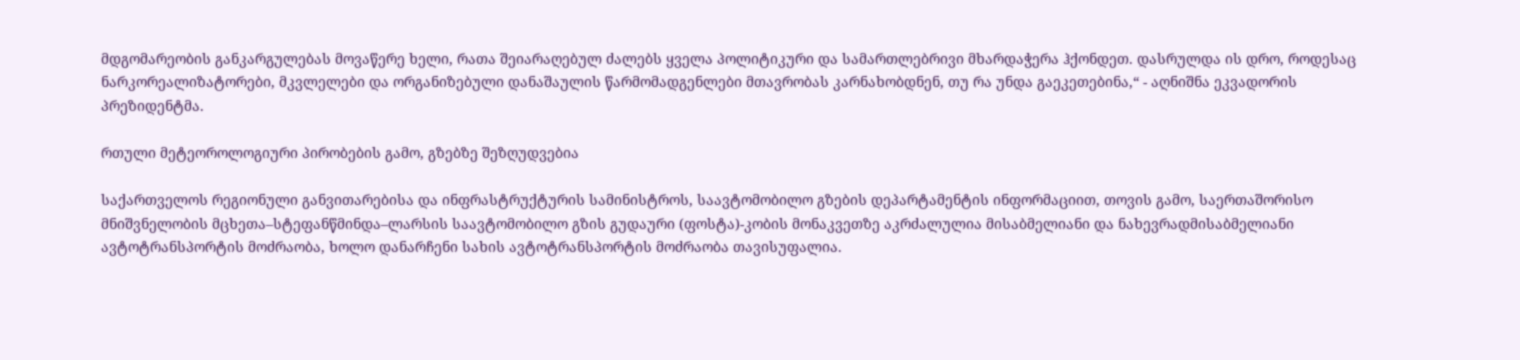მდგომარეობის განკარგულებას მოვაწერე ხელი, რათა შეიარაღებულ ძალებს ყველა პოლიტიკური და სამართლებრივი მხარდაჭერა ჰქონდეთ. დასრულდა ის დრო, როდესაც ნარკორეალიზატორები, მკვლელები და ორგანიზებული დანაშაულის წარმომადგენლები მთავრობას კარნახობდნენ, თუ რა უნდა გაეკეთებინა,“ - აღნიშნა ეკვადორის პრეზიდენტმა.

რთული მეტეოროლოგიური პირობების გამო, გზებზე შეზღუდვებია

საქართველოს რეგიონული განვითარებისა და ინფრასტრუქტურის სამინისტროს, საავტომობილო გზების დეპარტამენტის ინფორმაციით, თოვის გამო, საერთაშორისო მნიშვნელობის მცხეთა–სტეფანწმინდა–ლარსის საავტომობილო გზის გუდაური (ფოსტა)-კობის მონაკვეთზე აკრძალულია მისაბმელიანი და ნახევრადმისაბმელიანი ავტოტრანსპორტის მოძრაობა, ხოლო დანარჩენი სახის ავტოტრანსპორტის მოძრაობა თავისუფალია.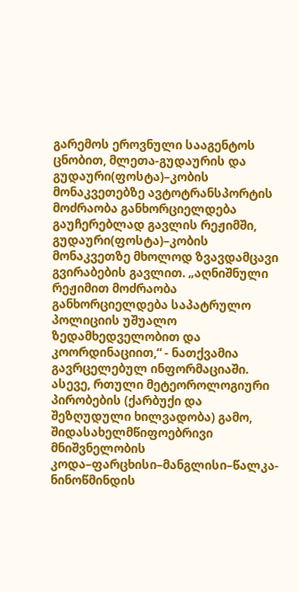გარემოს ეროვნული სააგენტოს ცნობით, მლეთა-გუდაურის და გუდაური(ფოსტა)–კობის  მონაკვეთებზე ავტოტრანსპორტის მოძრაობა განხორციელდება გაუჩერებლად გავლის რეჟიმში,  გუდაური(ფოსტა)–კობის მონაკვეთზე მხოლოდ ზვავდამცავი გვირაბების გავლით. „აღნიშნული რეჟიმით მოძრაობა განხორციელდება საპატრულო პოლიციის უშუალო ზედამხედველობით და კოორდინაციით,“ - ნათქვამია გავრცელებულ ინფორმაციაში. ასევე, რთული მეტეოროლოგიური პირობების (ქარბუქი და შეზღუდული ხილვადობა) გამო, შიდასახელმწიფოებრივი მნიშვნელობის კოდა–ფარცხისი–მანგლისი–წალკა-ნინოწმინდის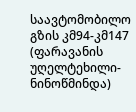საავტომობილო გზის კმ94-კმ147 (ფარავანის უღელტეხილი-ნინოწმინდა)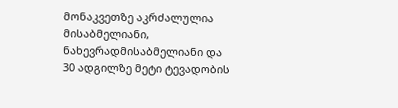მონაკვეთზე აკრძალულია მისაბმელიანი, ნახევრადმისაბმელიანი და 30 ადგილზე მეტი ტევადობის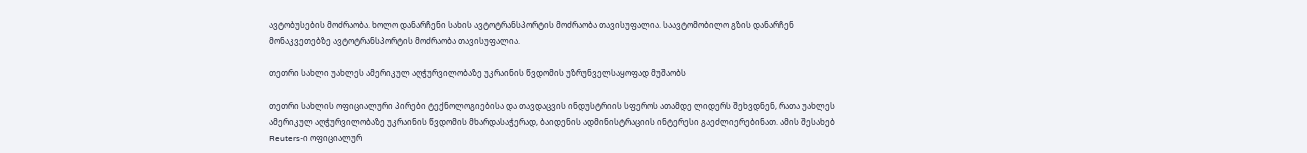ავტობუსების მოძრაობა. ხოლო დანარჩენი სახის ავტოტრანსპორტის მოძრაობა თავისუფალია. საავტომობილო გზის დანარჩენ მონაკვეთებზე ავტოტრანსპორტის მოძრაობა თავისუფალია.

თეთრი სახლი უახლეს ამერიკულ აღჭურვილობაზე უკრაინის წვდომის უზრუნველსაყოფად მუშაობს

თეთრი სახლის ოფიციალური პირები ტექნოლოგიებისა და თავდაცვის ინდუსტრიის სფეროს ათამდე ლიდერს შეხვდნენ, რათა უახლეს ამერიკულ აღჭურვილობაზე უკრაინის წვდომის მხარდასაჭერად, ბაიდენის ადმინისტრაციის ინტერესი გაეძლიერებინათ. ამის შესახებ Reuters-ი ოფიციალურ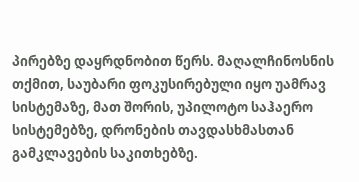პირებზე დაყრდნობით წერს. მაღალჩინოსნის თქმით, საუბარი ფოკუსირებული იყო უამრავ სისტემაზე, მათ შორის, უპილოტო საჰაერო სისტემებზე, დრონების თავდასხმასთან გამკლავების საკითხებზე.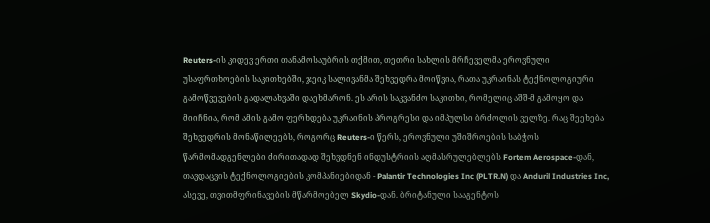Reuters-ის კიდევ ერთი თანამოსაუბრის თქმით, თეთრი სახლის მრჩეველმა ეროვნული უსაფრთხოების საკითხებში, ჯეიკ სალივანმა შეხვედრა მოიწვია, რათა უკრაინას ტექნოლოგიური გამოწვევების გადალახვაში დაეხმარონ. ეს არის საკვანძო საკითხი, რომელიც აშშ-მ გამოყო და მიიჩნია, რომ ამის გამო ფერხდება უკრაინის პროგრესი და იმპულსი ბრძოლის ველზე. რაც შეეხება შეხვედრის მონაწილეებს, როგორც Reuters-ი წერს, ეროვნული უშიშროების საბჭოს წარმომადგენლები ძირითადად შეხვდნენ ინდუსტრიის აღმასრულებლებს Fortem Aerospace-დან, თავდაცვის ტექნოლოგიების კომპანიებიდან - Palantir Technologies Inc (PLTR.N) და Anduril Industries Inc, ასევე, თვითმფრინავების მწარმოებელ Skydio-დან. ბრიტანული სააგენტოს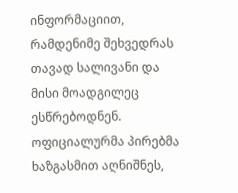ინფორმაციით, რამდენიმე შეხვედრას თავად სალივანი და მისი მოადგილეც ესწრებოდნენ. ოფიციალურმა პირებმა ხაზგასმით აღნიშნეს,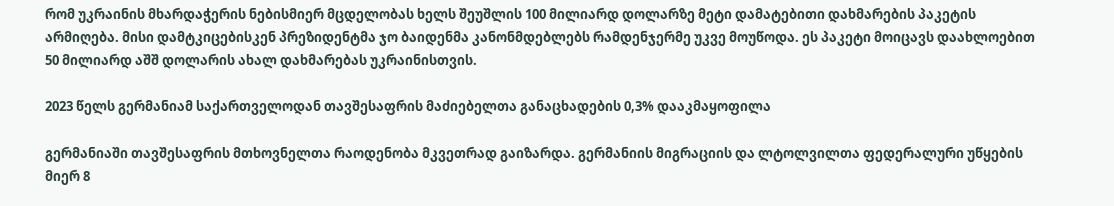რომ უკრაინის მხარდაჭერის ნებისმიერ მცდელობას ხელს შეუშლის 100 მილიარდ დოლარზე მეტი დამატებითი დახმარების პაკეტის არმიღება. მისი დამტკიცებისკენ პრეზიდენტმა ჯო ბაიდენმა კანონმდებლებს რამდენჯერმე უკვე მოუწოდა. ეს პაკეტი მოიცავს დაახლოებით 50 მილიარდ აშშ დოლარის ახალ დახმარებას უკრაინისთვის.

2023 წელს გერმანიამ საქართველოდან თავშესაფრის მაძიებელთა განაცხადების 0,3% დააკმაყოფილა

გერმანიაში თავშესაფრის მთხოვნელთა რაოდენობა მკვეთრად გაიზარდა. გერმანიის მიგრაციის და ლტოლვილთა ფედერალური უწყების მიერ 8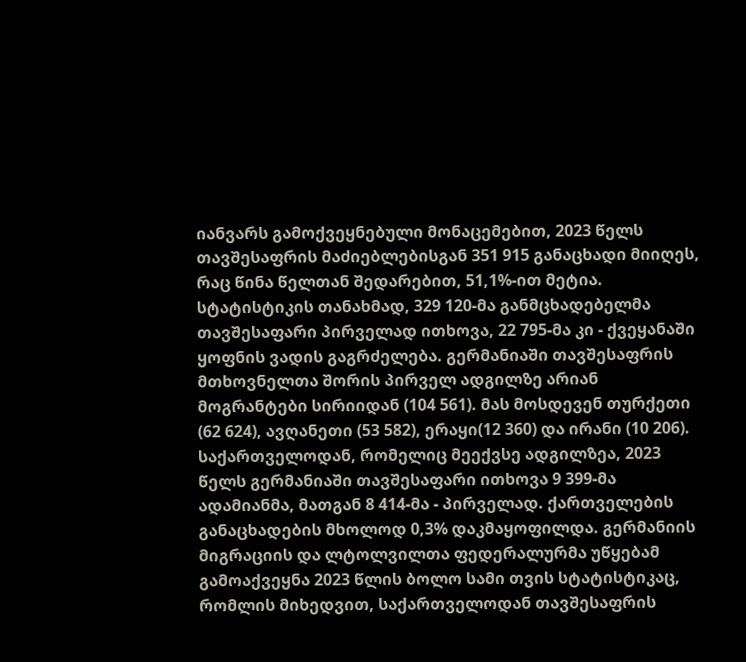იანვარს გამოქვეყნებული მონაცემებით, 2023 წელს თავშესაფრის მაძიებლებისგან 351 915 განაცხადი მიიღეს, რაც წინა წელთან შედარებით, 51,1%-ით მეტია. სტატისტიკის თანახმად, 329 120-მა განმცხადებელმა თავშესაფარი პირველად ითხოვა, 22 795-მა კი - ქვეყანაში ყოფნის ვადის გაგრძელება. გერმანიაში თავშესაფრის მთხოვნელთა შორის პირველ ადგილზე არიან მოგრანტები სირიიდან (104 561). მას მოსდევენ თურქეთი (62 624), ავღანეთი (53 582), ერაყი(12 360) და ირანი (10 206). საქართველოდან, რომელიც მეექვსე ადგილზეა, 2023 წელს გერმანიაში თავშესაფარი ითხოვა 9 399-მა ადამიანმა, მათგან 8 414-მა - პირველად. ქართველების განაცხადების მხოლოდ 0,3% დაკმაყოფილდა. გერმანიის მიგრაციის და ლტოლვილთა ფედერალურმა უწყებამ გამოაქვეყნა 2023 წლის ბოლო სამი თვის სტატისტიკაც, რომლის მიხედვით, საქართველოდან თავშესაფრის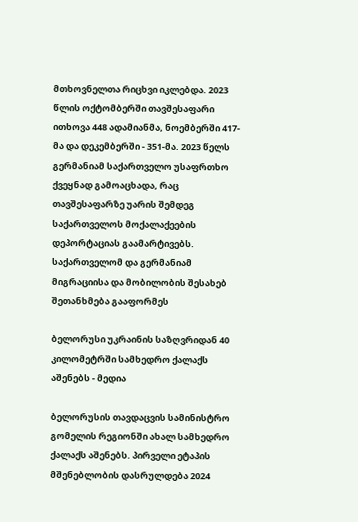მთხოვნელთა რიცხვი იკლებდა. 2023 წლის ოქტომბერში თავშესაფარი ითხოვა 448 ადამიანმა, ნოემბერში 417-მა და დეკემბერში - 351-მა. 2023 წელს გერმანიამ საქართველო უსაფრთხო ქვეყნად გამოაცხადა, რაც თავშესაფარზე უარის შემდეგ საქართველოს მოქალაქეების დეპორტაციას გაამარტივებს. საქართველომ და გერმანიამ მიგრაციისა და მობილობის შესახებ შეთანხმება გააფორმეს

ბელორუსი უკრაინის საზღვრიდან 40 კილომეტრში სამხედრო ქალაქს აშენებს - მედია

ბელორუსის თავდაცვის სამინისტრო გომელის რეგიონში ახალ სამხედრო ქალაქს აშენებს. პირველი ეტაპის მშენებლობის დასრულდება 2024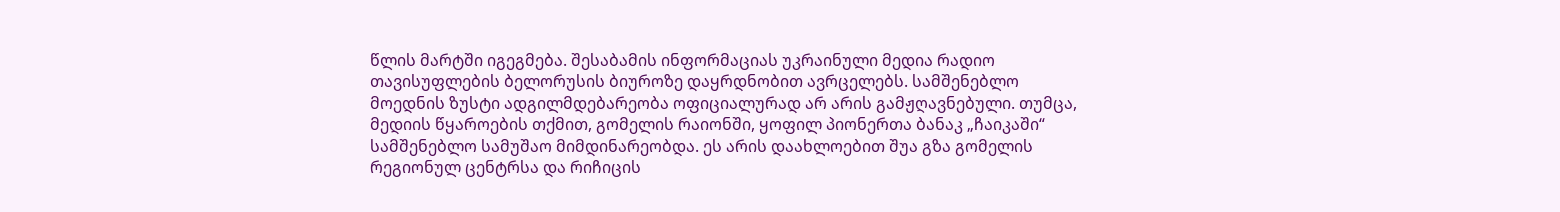წლის მარტში იგეგმება. შესაბამის ინფორმაციას უკრაინული მედია რადიო თავისუფლების ბელორუსის ბიუროზე დაყრდნობით ავრცელებს. სამშენებლო მოედნის ზუსტი ადგილმდებარეობა ოფიციალურად არ არის გამჟღავნებული. თუმცა, მედიის წყაროების თქმით, გომელის რაიონში, ყოფილ პიონერთა ბანაკ „ჩაიკაში“ სამშენებლო სამუშაო მიმდინარეობდა. ეს არის დაახლოებით შუა გზა გომელის რეგიონულ ცენტრსა და რიჩიცის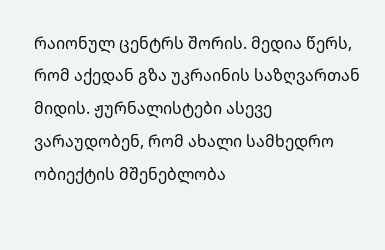რაიონულ ცენტრს შორის. მედია წერს, რომ აქედან გზა უკრაინის საზღვართან მიდის. ჟურნალისტები ასევე ვარაუდობენ, რომ ახალი სამხედრო ობიექტის მშენებლობა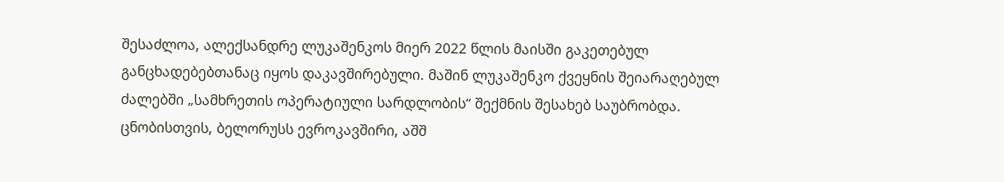შესაძლოა, ალექსანდრე ლუკაშენკოს მიერ 2022 წლის მაისში გაკეთებულ განცხადებებთანაც იყოს დაკავშირებული. მაშინ ლუკაშენკო ქვეყნის შეიარაღებულ ძალებში „სამხრეთის ოპერატიული სარდლობის“ შექმნის შესახებ საუბრობდა. ცნობისთვის, ბელორუსს ევროკავშირი, აშშ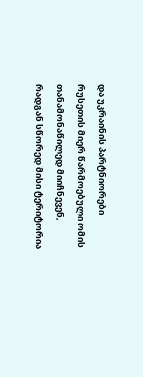და უკრაინის პარტნიორები რუსეთის მიერ წარმოებული ომის თანამონაწილედ მიიჩნევენ, რადგან სწორედ მისი ტერიტორია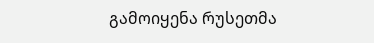გამოიყენა რუსეთმა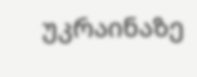უკრაინაზე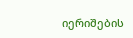იერიშების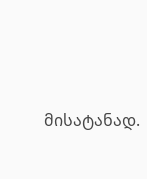მისატანად.